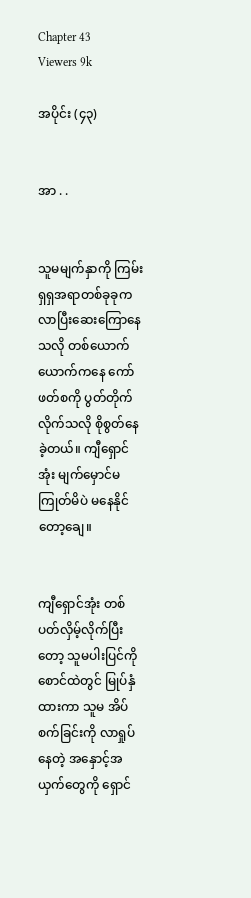Chapter 43
Viewers 9k

အပိုင်း (၄၃)


အာ . .


သူမမျက်နှာကို ကြမ်းရှရှအရာတစ်ခုခုက လာပြီးဆေးကြောနေသလို တစ်ယောက်ယောက်ကနေ ကော်ဖတ်စကို ပွတ်တိုက်လိုက်သလို စိုစွတ်နေခဲ့တယ်။ ကျီရှောင်အုံး မျက်မှောင်မကြုတ်မိပဲ မနေနိုင်တော့ချေ။


ကျီရှောင်အုံး တစ်ပတ်လှိမ့်လိုက်ပြီးတော့ သူမပါးပြင်ကို စောင်ထဲတွင် မြုပ်နှံထားကာ သူမ အိပ်စက်ခြင်းကို လာရှုပ်နေတဲ့ အနှောင့်အယှက်တွေကို ရှောင်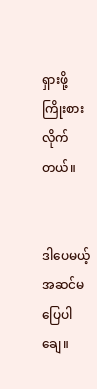ရှားဖို့ ကြိုးစားလိုက်တယ်။


ဒါပေမယ့် အဆင်မပြေပါချေ။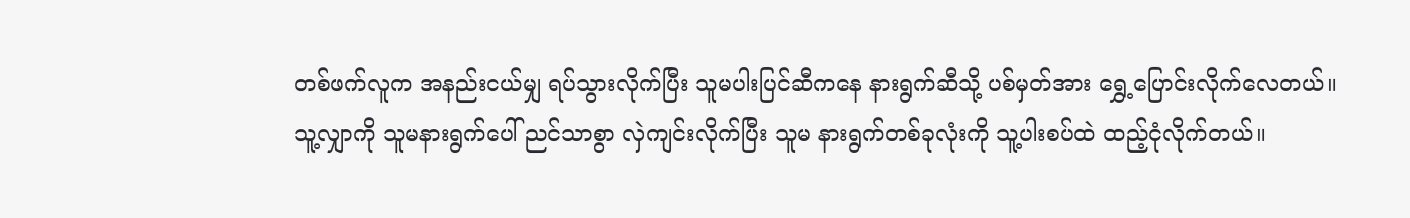တစ်ဖက်လူက အနည်းငယ်မျှ ရပ်သွားလိုက်ပြီး သူမပါးပြင်ဆီကနေ နားရွက်ဆီသို့ ပစ်မှတ်အား ရွှေ့ပြောင်းလိုက်လေတယ်။ သူ့လျှာကို သူမနားရွက်ပေါ် ညင်သာစွာ လှဲကျင်းလိုက်ပြီး သူမ နားရွက်တစ်ခုလုံးကို သူ့ပါးစပ်ထဲ ထည့်ငုံလိုက်တယ်။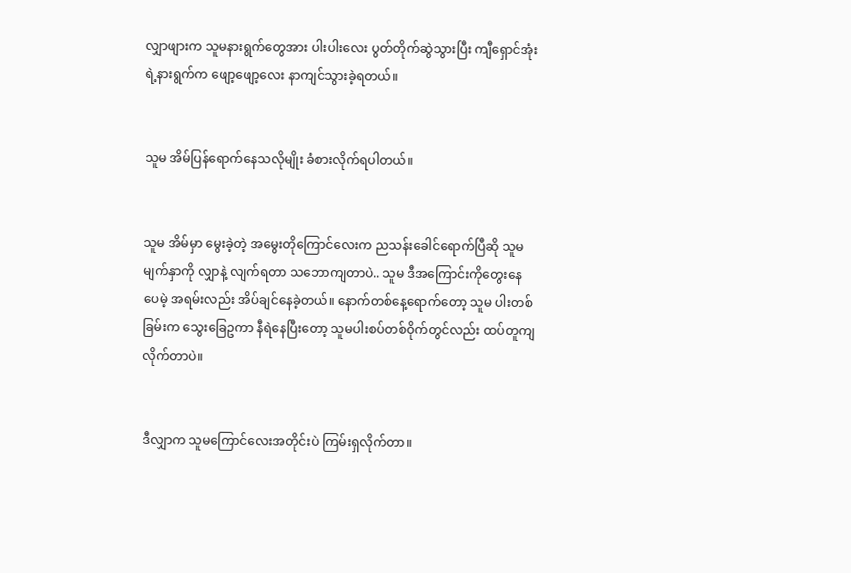လျှာဖျားက သူမနားရွက်တွေအား ပါးပါးလေး ပွတ်တိုက်ဆွဲသွားပြီး ကျီရှောင်အုံးရဲ့နားရွက်က ဖျော့ဖျော့လေး နာကျင်သွားခဲ့ရတယ်။


သူမ အိမ်ပြန်ရောက်နေသလိုမျိုး ခံစားလိုက်ရပါတယ်။


သူမ အိမ်မှာ မွေးခဲ့တဲ့ အမွေးတိုကြောင်လေးက ညသန်းခေါင်ရောက်ပြီဆို သူမမျက်နှာကို လျှာနဲ့ လျက်ရတာ သဘောကျတာပဲ.. သူမ ဒီအကြောင်းကိုတွေးနေပေမဲ့ အရမ်းလည်း အိပ်ချင်နေခဲ့တယ်။ နောက်တစ်နေ့ရောက်တော့ သူမ ပါးတစ်ခြမ်းက သွေးခြေဥကာ နီရဲနေပြီးတော့ သူမပါးစပ်တစ်ဝိုက်တွင်လည်း ထပ်တူကျလိုက်တာပဲ။


ဒီလျှာက သူမကြောင်လေးအတိုင်းပဲ ကြမ်းရှလိုက်တာ။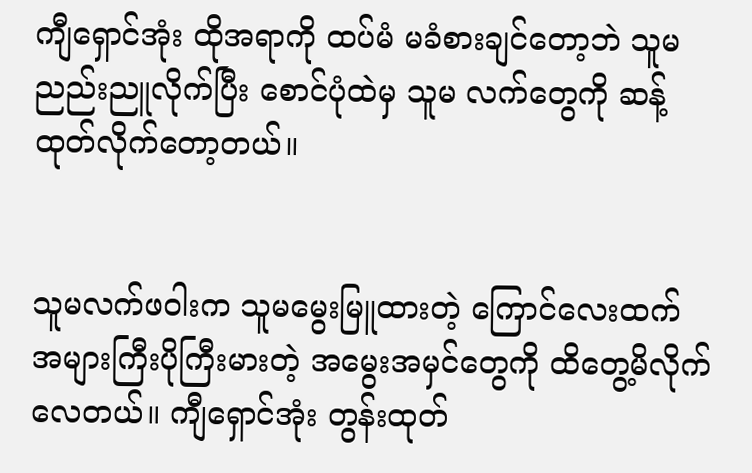ကျီရှောင်အုံး ထိုအရာကို ထပ်မံ မခံစားချင်တော့ဘဲ သူမ ညည်းညူလိုက်ပြီး စောင်ပုံထဲမှ သူမ လက်တွေကို ဆန့်ထုတ်လိုက်တော့တယ်။


သူမလက်ဖဝါးက သူမမွေးမြူထားတဲ့ ကြောင်လေးထက် အများကြီးပိုကြီးမားတဲ့ အမွေးအမှင်တွေကို ထိတွေ့မိလိုက်လေတယ်။ ကျီရှောင်အုံး တွန်းထုတ်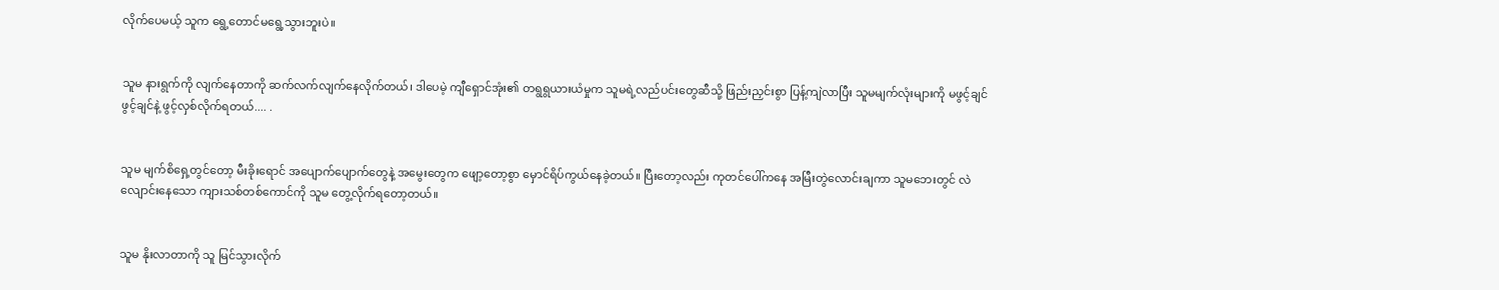လိုက်ပေမယ့် သူက ရွေ့တောင်မရွေ့သွားဘူးပဲ။


သူမ နားရွက်ကို လျက်နေတာကို ဆက်လက်လျက်နေလိုက်တယ်၊ ဒါပေမဲ့ ကျီရှောင်အုံး၏ တရွရွယားယံမှုက သူမရဲ့လည်ပင်းတွေဆီသို့ ဖြည်းညှင်းစွာ ပြန့်ကျဲလာပြီး သူမမျက်လုံးများကို မဖွင့်ချင်ဖွင့်ချင်နဲ့ ဖွင့်လှစ်လိုက်ရတယ်.... .


သူမ မျက်စိရှေ့တွင်တော့ မီးခိုးရောင် အပျောက်ပျောက်တွေနဲ့ အမွေးတွေက ဖျော့တော့စွာ မှောင်ရိပ်ကွယ်နေခဲ့တယ်။ ပြီးတော့လည်း ကုတင်ပေါ်ကနေ အမြီးတွဲလောင်းချကာ သူမဘေးတွင် လဲလျောင်းနေသော ကျားသစ်တစ်ကောင်ကို သူမ တွေ့လိုက်ရတော့တယ်။


သူမ နိုးလာတာကို သူ မြင်သွားလိုက်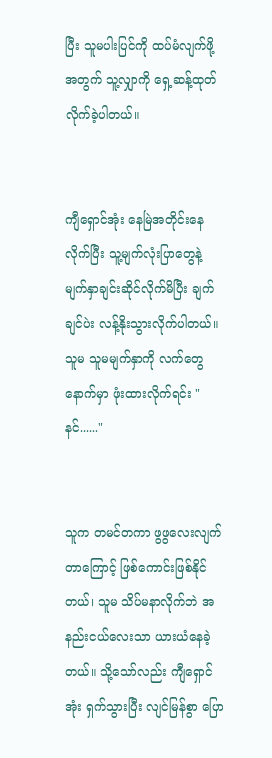ပြီး သူမပါးပြင်ကို ထပ်မံလျက်ဖို့အတွက် သူ့လျှာကို ရှေ့ဆန့်ထုတ် လိုက်ခဲ့ပါတယ်။


ကျီရှောင်အုံး နေမြဲအတိုင်းနေလိုက်ပြီး သူ့မျက်လုံးပြာတွေနဲ့ မျက်နှာချင်းဆိုင်လိုက်မိပြီး ချက်ချင်ပဲး လန့်နိုးသွားလိုက်ပါတယ်။ သူမ သူမမျက်နှာကို လက်တွေနောက်မှာ ဖုံးထားလိုက်ရင်း "နင်......"


သူက တမင်တကာ ဖွဖွလေးလျက်တာကြောင့် ဖြစ်ကောင်းဖြစ်နိုင်တယ်၊ သူမ သိပ်မနာလိုက်ဘဲ အနည်းငယ်လေးသာ ယားယံနေခဲ့တယ်။ သို့သော်လည်း ကျီရှောင်အုံး ရှက်သွားပြီး လျင်မြန်စွာ ပြော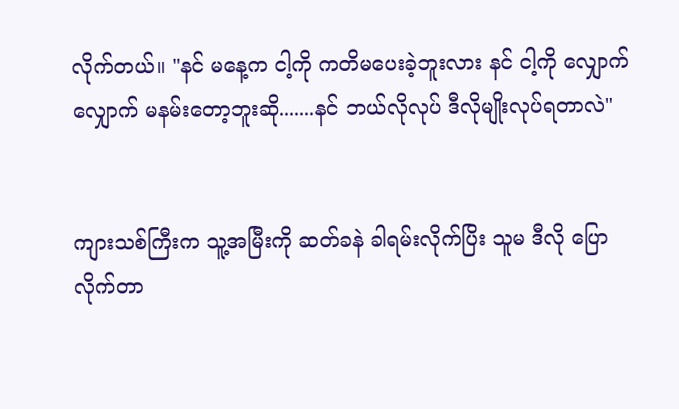လိုက်တယ်။ "နင် မနေ့က ငါ့ကို ကတိမပေးခဲ့ဘူးလား နင် ငါ့ကို လျှောက်လျှောက် မနမ်းတော့ဘူးဆို.......နင် ဘယ်လိုလုပ် ဒီလိုမျိုးလုပ်ရတာလဲ"


ကျားသစ်ကြီးက သူ့အမြီးကို ဆတ်ခနဲ ခါရမ်းလိုက်ပြိး သူမ ဒီလို ပြောလိုက်တာ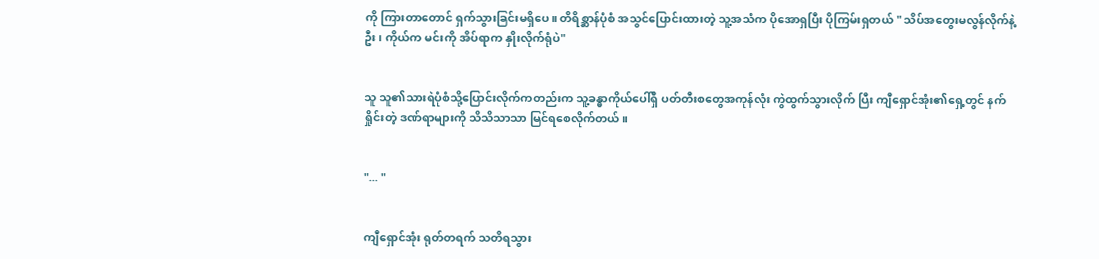ကို ကြားတာတောင် ရှက်သွားခြင်းမရှိပေ။ တိရိစ္ဆာန်ပုံစံ အသွင်ပြောင်းထားတဲ့ သူ့အသံက ပိုအောရှပြီး ပိုကြမ်းရှတယ် " သိပ်အတွေးမလွန်လိုက်နဲ့ဦး ၊ ကိုယ်က မင်းကို အိပ်ရာက နှိုးလိုက်ရုံပဲ"


သူ သူ၏သားရဲပုံစံသို့ပြောင်းလိုက်ကတည်းက သူ့ခန္ဓာကိုယ်ပေါ်ရှိ ပတ်တီးစတွေအကုန်လုံး ကွဲထွက်သွားလိုက် ပြီး ကျီရှောင်အုံး၏ရှေ့တွင် နက်ရှိုင်းတဲ့ ဒဏ်ရာများကို သိသိသာသာ မြင်ရစေလိုက်တယ်။


"... "


ကျီရှောင်အုံး ရုတ်တရက် သတိရသွား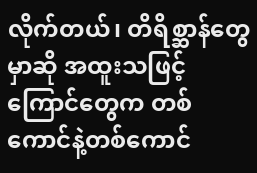လိုက်တယ်၊ တိရိစ္ဆာန်တွေမှာဆို အထူးသဖြင့် ကြောင်တွေက တစ်ကောင်နဲ့တစ်ကောင်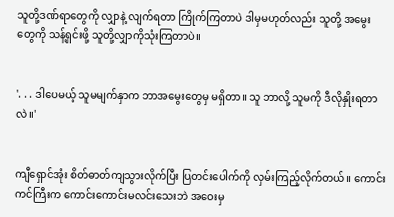သူတို့ဒဏ်ရာတွေကို လျှာနဲ့ လျက်ရတာ ကြိုက်ကြတာပဲ ဒါမှမဟုတ်လည်း သူတို့ အမွေးတွေကို သန့်ရှင်းဖို့ သူတို့လျှာကိုသုံးကြတာပဲ။


'. . . ဒါပေမယ့် သူမမျက်နှာက ဘာအမွေးတွေမှ မရှိတာ။ သူ ဘာလို့ သူမကို ဒီလိုနှိုးရတာလဲ။'


ကျီရှောင်အုံး စိတ်ဓာတ်ကျသွားလိုက်ပြီး ပြတင်းပေါက်ကို လှမ်းကြည့်လိုက်တယ်။ ကောင်းကင်ကြီးက ကောင်းကောင်းမလင်းသေးဘဲ အဝေးမှ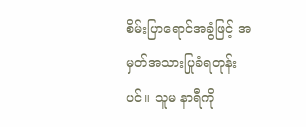စိမ်းပြာရောင်အခွံဖြင့် အမှတ်အသားပြုခံရတုန်းပင်။ သူမ နာရီကို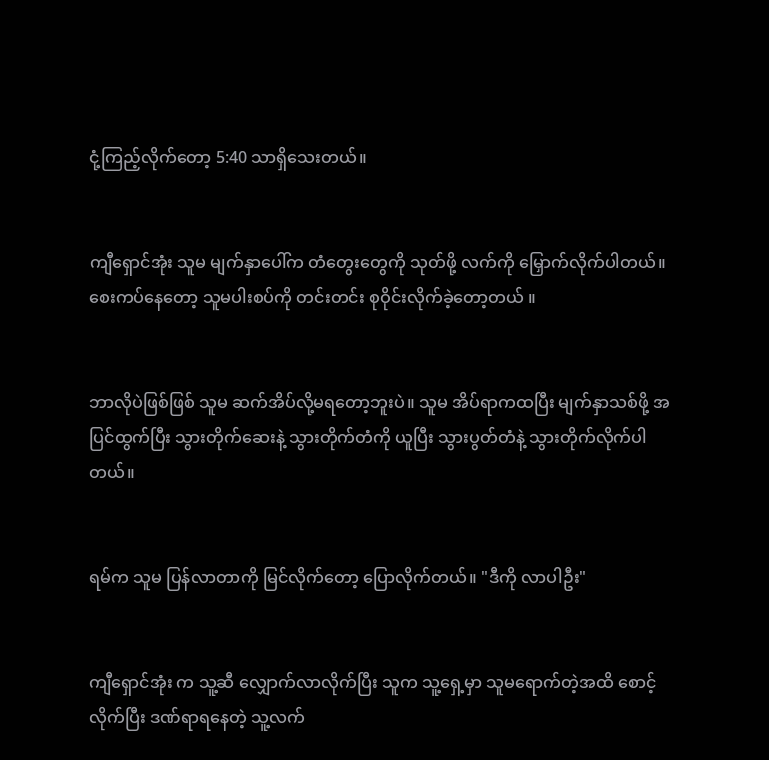ငုံ့ကြည့်လိုက်တော့ 5:40 သာရှိသေးတယ်။


ကျီရှောင်အုံး သူမ မျက်နှာပေါ်က တံတွေးတွေကို သုတ်ဖို့ လက်ကို မြှောက်လိုက်ပါတယ်။ စေးကပ်နေတော့ သူမပါးစပ်ကို တင်းတင်း စုဝိုင်းလိုက်ခဲ့တော့တယ် ။


ဘာလိုပဲဖြစ်ဖြစ် သူမ ဆက်အိပ်လို့မရတော့ဘူးပဲ။ သူမ အိပ်ရာကထပြီး မျက်နှာသစ်ဖို့ အပြင်ထွက်ပြီး သွားတိုက်ဆေးနဲ့ သွားတိုက်တံကို ယူပြီး သွားပွတ်တံနဲ့ သွားတိုက်လိုက်ပါတယ်။


ရမ်က သူမ ပြန်လာတာကို မြင်လိုက်တော့ ပြောလိုက်တယ်။ "ဒီကို လာပါဦး"


ကျီရှောင်အုံး က သူ့ဆီ လျှောက်လာလိုက်ပြီး သူက သူ့ရှေ့မှာ သူမရောက်တဲ့အထိ စောင့်လိုက်ပြီး ဒဏ်ရာရနေတဲ့ သူ့လက်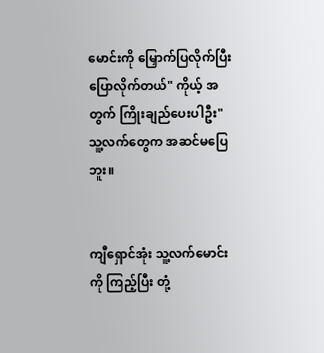မောင်းကို မြှောက်ပြလိုက်ပြီး ပြောလိုက်တယ်" ကိုယ့် အတွက် ကြိုးချည်ပေးပါဦး" သူ့လက်တွေက အဆင်မပြေဘူး။


ကျီရှောင်အုံး သူ့လက်မောင်းကို ကြည့်ပြီး တုံ့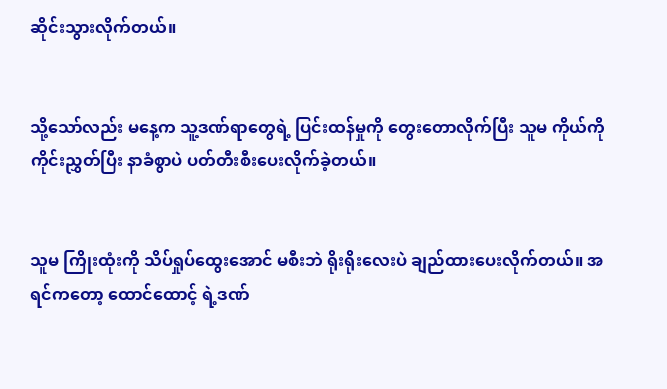ဆိုင်းသွားလိုက်တယ်။


သို့သော်လည်း မနေ့က သူ့ဒဏ်ရာတွေရဲ့ ပြင်းထန်မှုကို တွေးတောလိုက်ပြီး သူမ ကိုယ်ကို ကိုင်းညွှတ်ပြီး နာခံစွာပဲ ပတ်တီးစီးပေးလိုက်ခဲ့တယ်။


သူမ ကြိုးထုံးကို သိပ်ရှုပ်ထွေးအောင် မစီးဘဲ ရိုးရိုးလေးပဲ ချည်ထားပေးလိုက်တယ်။ အရင်ကတော့ ထောင်ထောင့် ရဲ့ဒဏ်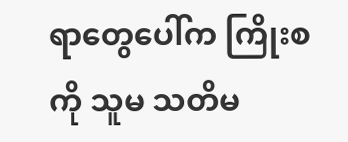ရာတွေပေါ်က ကြိုးစကို သူမ သတိမ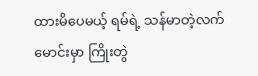ထားမိပေမယ့် ရမ်ရဲ့ သန်မာတဲ့လက်မောင်းမှာ ကြိုးတွဲ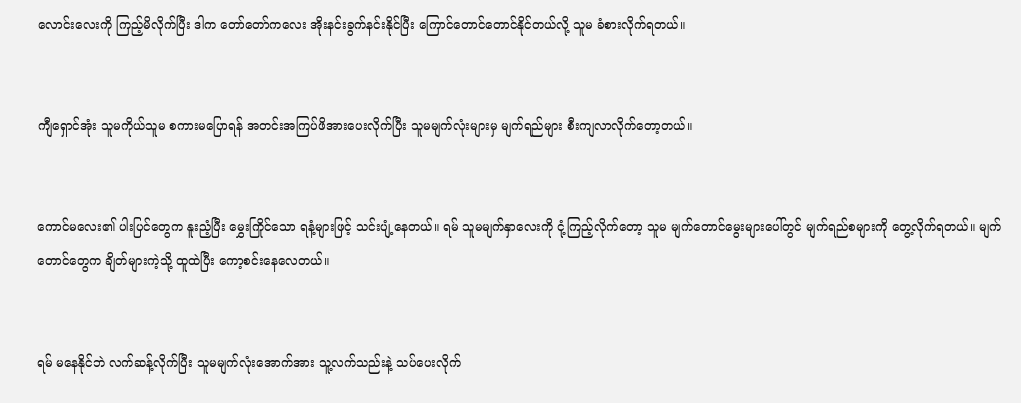လောင်းလေးကို ကြည့်မိလိုက်ပြီး ဒါက တော်တော်ကလေး အိုးနင်းခွက်နင်းနိုင်ပြီး ကြောင်တောင်တောင်နိုင်တယ်လို့ သူမ ခံစားလိုက်ရတယ်။


ကျီရှောင်အုံး သူမကိုယ်သူမ စကားမပြောရန် အတင်းအကြပ်ဖိအားပေးလိုက်ပြီး သူမမျက်လုံးများမှ မျက်ရည်များ စီးကျလာလိုက်တော့တယ်။


ကောင်မလေး၏ ပါးပြင်တွေက နူးညံ့ပြီး မွှေးကြိုင်သော ရနံ့များဖြင့် သင်းပျံ့နေတယ်။ ရမ် သူမမျက်နှာလေးကို ငုံ့ကြည့်လိုက်တော့ သူမ မျက်တောင်မွေးများပေါ်တွင် မျက်ရည်စများကို တွေ့လိုက်ရတယ်။ မျက်တောင်တွေက ချိတ်များကဲ့သို့ ထူထဲပြီး ကော့စင်းနေလေတယ်။


ရမ် မနေနိုင်ဘဲ လက်ဆန့်လိုက်ပြီး သူမမျက်လုံးအောက်အား သူ့လက်သည်းနဲ့ သပ်ပေးလိုက်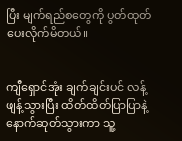ပြီး မျက်ရည်စတွေကို ပွတ်ထုတ်ပေးလိုက်မိတယ်။


ကျီရှောင်အုံး ချက်ချင်းပင် လန့်ဖျန့်သွားပြီး ထိတ်ထိတ်ပြာပြာနဲ့ နောက်ဆုတ်သွားကာ သူ့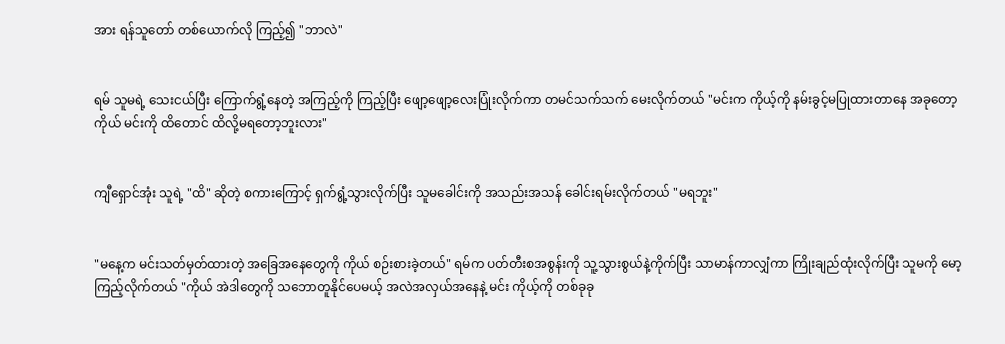အား ရန်သူတော် တစ်ယောက်လို ကြည့်၍ "ဘာလဲ"


ရမ် သူမရဲ့ သေးငယ်ပြီး ကြောက်ရွံ့နေတဲ့ အကြည့်ကို ကြည့်ပြီး ဖျော့ဖျော့လေးပြုံးလိုက်ကာ တမင်သက်သက် မေးလိုက်တယ် "မင်းက ကိုယ့်ကို နမ်းခွင့်မပြုထားတာနေ အခုတော့ ကိုယ် မင်းကို ထိတောင် ထိလို့မရတော့ဘူးလား"


ကျီရှောင်အုံး သူရဲ့ "ထိ" ဆိုတဲ့ စကားကြောင့် ရှက်ရွံ့သွားလိုက်ပြီး သူမခေါင်းကို အသည်းအသန် ခေါင်းရမ်းလိုက်တယ် "မရဘူး"


"မနေ့က မင်းသတ်မှတ်ထားတဲ့ အခြေအနေတွေကို ကိုယ် စဉ်းစားခဲ့တယ်" ရမ်က ပတ်တီးစအစွန်းကို သူ့သွားစွယ်နဲ့ကိုက်ပြီး သာမာန်ကာလျှံကာ ကြိုးချည်ထုံးလိုက်ပြီး သူမကို မော့ကြည့်လိုက်တယ် "ကိုယ် အဲဒါတွေကို သဘောတူနိုင်ပေမယ့် အလဲအလှယ်အနေနဲ့ မင်း ကိုယ့်ကို တစ်ခုခု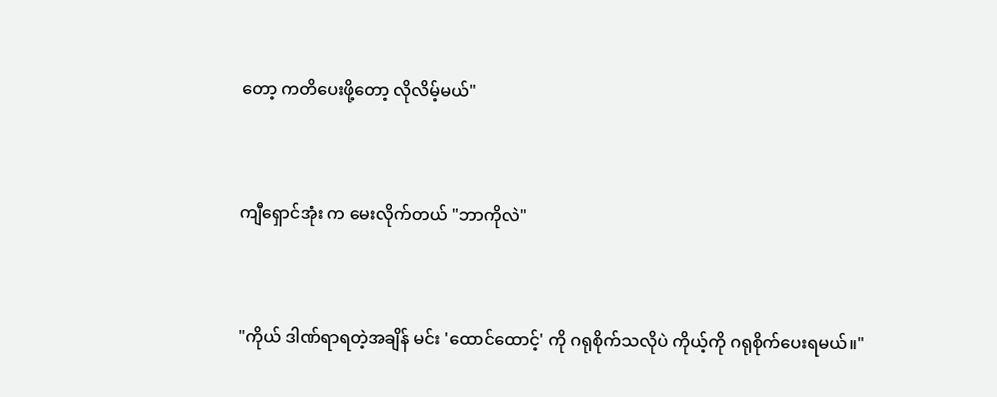တော့ ကတိပေးဖို့တော့ လိုလိမ့်မယ်"


ကျီရှောင်အုံး က မေးလိုက်တယ် "ဘာကိုလဲ"


"ကိုယ် ဒါဏ်ရာရတဲ့အချိန် မင်း 'ထောင်ထောင့်' ကို ဂရုစိုက်သလိုပဲ ကိုယ့်ကို ဂရုစိုက်ပေးရမယ်။"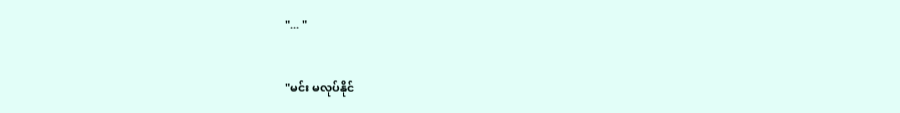"... "


"မင်း မလုပ်နိုင်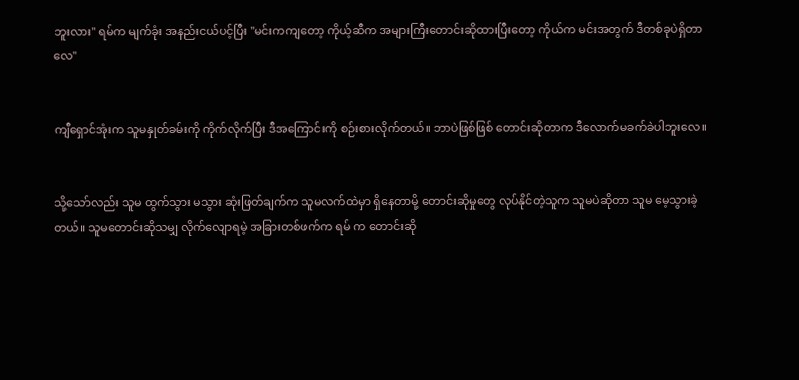ဘူးလား" ရမ်က မျက်ခုံး အနည်းငယ်ပင့်ပြီး "မင်းကကျတော့ ကိုယ့်ဆီက အများကြီးတောင်းဆိုထားပြီးတော့ ကိုယ်က မင်းအတွက် ဒီတစ်ခုပဲရှိတာလေ"


ကျီရှောင်အုံးက သူမနှုတ်ခမ်းကို ကိုက်လိုက်ပြီး ဒီအကြောင်းကို စဉ်းစားလိုက်တယ်။ ဘာပဲဖြစ်ဖြစ် တောင်းဆိုတာက ဒီလောက်မခက်ခဲပါဘူးလေ။


သို့သော်လည်း သူမ ထွက်သွား မသွား ဆုံးဖြတ်ချက်က သူမလက်ထဲမှာ ရှိနေတာမို့ တောင်းဆိုမှုတွေ လုပ်နိုင်တဲ့သူက သူမပဲဆိုတာ သူမ မေ့သွားခဲ့တယ်။ သူမတောင်းဆိုသမျှ လိုက်လျောရမဲ့ အခြားတစ်ဖက်က ရမ် က တောင်းဆို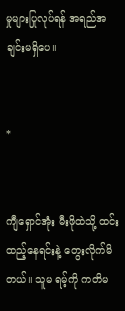မှုများပြုလုပ်ရန် အရည်အချင်းမရှိပေ။


*


ကျီရှောင်အုံး မီးဖိုထဲသို့ ထင်းထည့်နေရင်းနဲ့ တွေးလိုက်မိတယ်။ သူမ ရမ့်ကို ကတိမ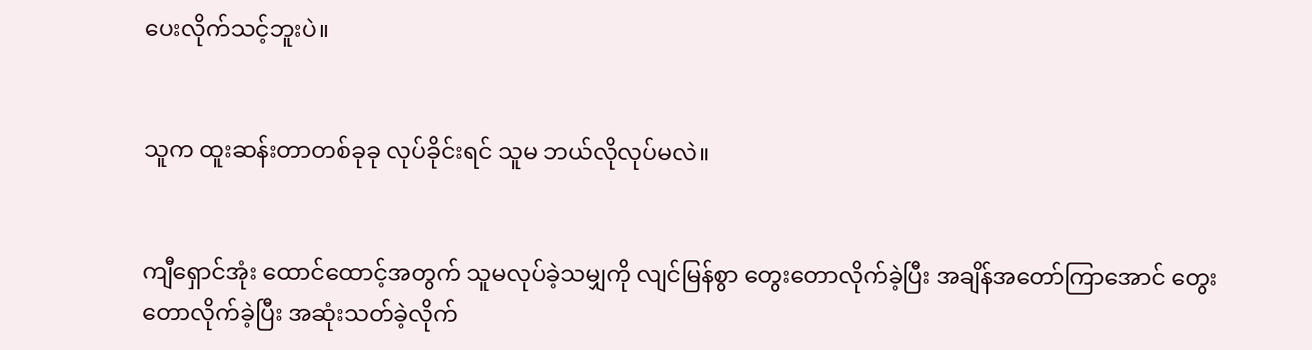ပေးလိုက်သင့်ဘူးပဲ။


သူက ထူးဆန်းတာတစ်ခုခု လုပ်ခိုင်းရင် သူမ ဘယ်လိုလုပ်မလဲ။


ကျီရှောင်အုံး ထောင်ထောင့်အတွက် သူမလုပ်ခဲ့သမျှကို လျင်မြန်စွာ တွေးတောလိုက်ခဲ့ပြီး အချိန်အတော်ကြာအောင် တွေးတောလိုက်ခဲ့ပြီး အဆုံးသတ်ခဲ့လိုက်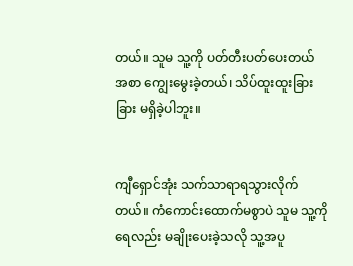တယ်။ သူမ သူ့ကို ပတ်တီးပတ်ပေးတယ် အစာ ကျွေးမွေးခဲ့တယ်၊ သိပ်ထူးထူးခြားခြား မရှိခဲ့ပါဘူး။


ကျီရှောင်အုံး သက်သာရာရသွားလိုက်တယ်။ ကံကောင်းထောက်မစွာပဲ သူမ သူ့ကို ရေလည်း မချိုးပေးခဲ့သလို သူ့အပူ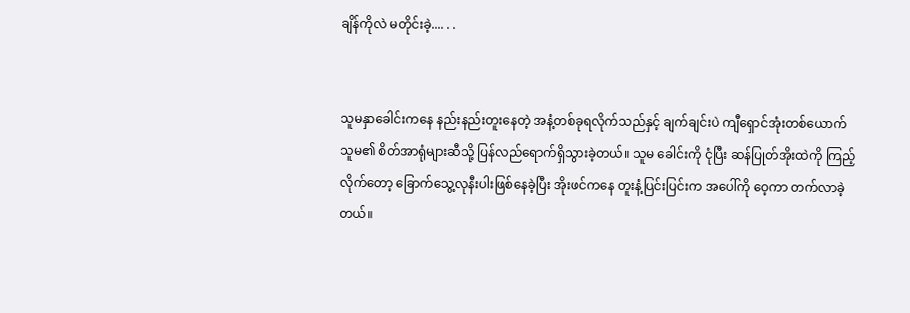ချိန်ကိုလဲ မတိုင်းခဲ့.... . .


သူမနှာခေါင်းကနေ နည်းနည်းတူးနေတဲ့ အနံ့တစ်ခုရလိုက်သည်နှင့် ချက်ချင်းပဲ ကျီရှောင်အုံးတစ်ယောက် သူမ၏ စိတ်အာရုံများဆီသို့ ပြန်လည်ရောက်ရှိသွားခဲ့တယ်။ သူမ ခေါင်းကို ငုံပြီး ဆန်ပြုတ်အိုးထဲကို ကြည့်လိုက်တော့ ခြောက်သွေ့လုနီးပါးဖြစ်နေခဲ့ပြီး အိုးဖင်ကနေ တူးနံ့ပြင်းပြင်းက အပေါ်ကို ဝေ့ကာ တက်လာခဲ့တယ်။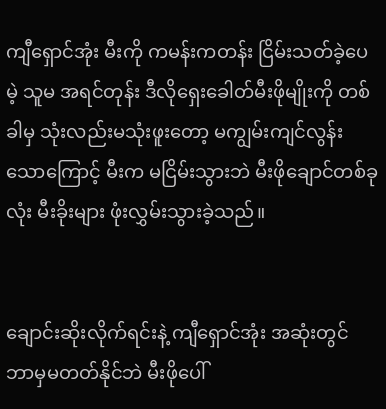ကျီရှောင်အုံး မီးကို ကမန်းကတန်း ငြိမ်းသတ်ခဲ့ပေမဲ့ သူမ အရင်တုန်း ဒီလိုရှေးခေါတ်မီးဖိုမျိုးကို တစ်ခါမှ သုံးလည်းမသုံးဖူးတော့ မကျွမ်းကျင်လွန်းသောကြောင့် မီးက မငြိမ်းသွားဘဲ မီးဖိုချောင်တစ်ခုလုံး မီးခိုးများ ဖုံးလွှမ်းသွားခဲ့သည်။


ချောင်းဆိုးလိုက်ရင်းနဲ့ ကျီရှောင်အုံး အဆုံးတွင် ဘာမှမတတ်နိုင်ဘဲ မီးဖိုပေါ်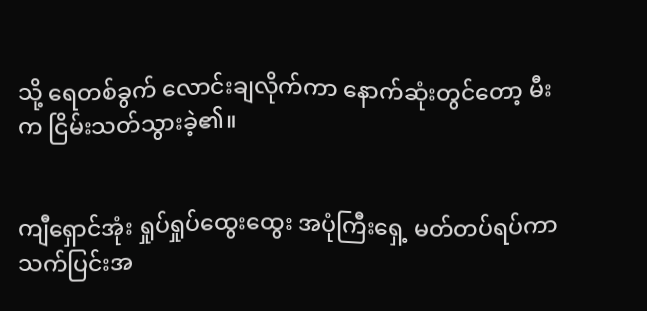သို့ ရေတစ်ခွက် လောင်းချလိုက်ကာ နောက်ဆုံးတွင်တော့ မီးက ငြိမ်းသတ်သွားခဲ့၏။


ကျီရှောင်အုံး ရှုပ်ရှုပ်ထွေးထွေး အပုံကြီးရှေ့ မတ်တပ်ရပ်ကာ သက်ပြင်းအ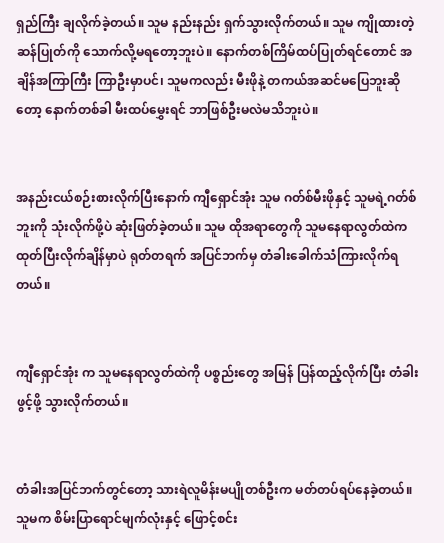ရှည်ကြီး ချလိုက်ခဲ့တယ်။ သူမ နည်းနည်း ရှက်သွားလိုက်တယ်။ သူမ ကျိုထားတဲ့ ဆန်ပြုတ်ကို သောက်လို့မရတော့ဘူးပဲ။ နောက်တစ်ကြိမ်ထပ်ပြုတ်ရင်တောင် အချိန်အကြာကြီး ကြာဦးမှာပင်၊ သူမကလည်း မီးဖိုနဲ့ တကယ်အဆင်မပြေဘူးဆိုတော့ နောက်တစ်ခါ မီးထပ်မွှေးရင် ဘာဖြစ်ဦးမလဲမသိဘူးပဲ။


အနည်းငယ်စဉ်းစားလိုက်ပြီးနောက် ကျီရှောင်အုံး သူမ ဂတ်စ်မီးဖိုနှင့် သူမရဲ့ဂတ်စ်ဘူးကို သုံးလိုက်ဖို့ပဲ ဆုံးဖြတ်ခဲ့တယ်။ သူမ ထိုအရာတွေကို သူမနေရာလွတ်ထဲက ထုတ်ပြီးလိုက်ချိန်မှာပဲ ရုတ်တရက် အပြင်ဘက်မှ တံခါးခေါက်သံကြားလိုက်ရတယ်။


ကျီရှောင်အုံး က သူမနေရာလွတ်ထဲကို ပစ္စည်းတွေ အမြန် ပြန်ထည့်လိုက်ပြီး တံခါးဖွင့်ဖို့ သွားလိုက်တယ်။


တံခါးအပြင်ဘက်တွင်တော့ သားရဲလူမိန်းမပျိုတစ်ဦးက မတ်တပ်ရပ်နေခဲ့တယ်။ သူမက စိမ်းပြာရောင်မျက်လုံးနှင့် ဖြောင့်စင်း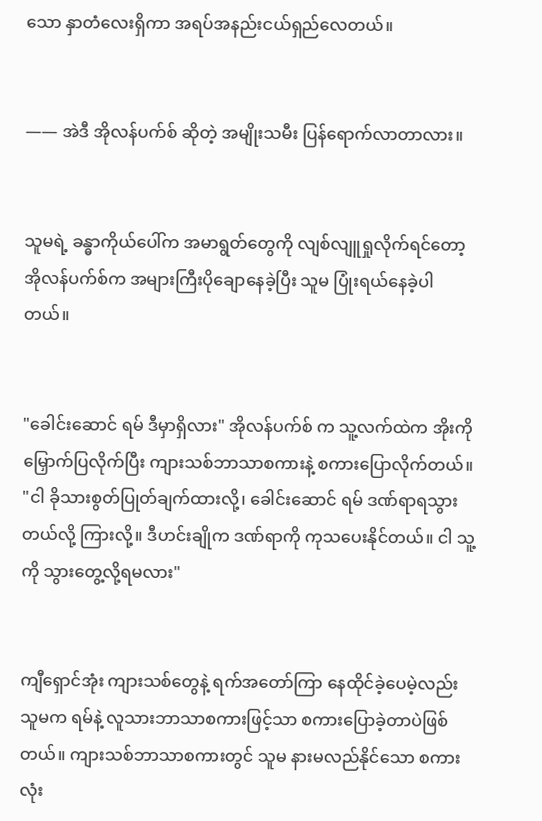သော နှာတံလေးရှိကာ အရပ်အနည်းငယ်ရှည်လေတယ်။


—— အဲဒီ အိုလန်ပက်စ် ဆိုတဲ့ အမျိုးသမီး ပြန်ရောက်လာတာလား။


သူမရဲ့ ခန္ဓာကိုယ်ပေါ်က အမာရွတ်တွေကို လျစ်လျူရှုလိုက်ရင်တော့ အိုလန်ပက်စ်က အများကြီးပိုချောနေခဲ့ပြီး သူမ ပြုံးရယ်နေခဲ့ပါတယ်။


"ခေါင်းဆောင် ရမ် ဒီမှာရှိလား" အိုလန်ပက်စ် က သူ့လက်ထဲက အိုးကို မြှောက်ပြလိုက်ပြီး ကျားသစ်ဘာသာစကားနဲ့ စကားပြောလိုက်တယ်။ "ငါ ခိုသားစွတ်ပြုတ်ချက်ထားလို့၊ ခေါင်းဆောင် ရမ် ဒဏ်ရာရသွားတယ်လို့ ကြားလို့။ ဒီဟင်းချိုက ဒဏ်ရာကို ကုသပေးနိုင်တယ်။ ငါ သူ့ကို သွားတွေ့လို့ရမလား"


ကျီရှောင်အုံး ကျားသစ်တွေနဲ့ ရက်အတော်ကြာ နေထိုင်ခဲ့ပေမဲ့လည်း သူမက ရမ်နဲ့ လူသားဘာသာစကားဖြင့်သာ စကားပြောခဲ့တာပဲဖြစ်တယ်။ ကျားသစ်ဘာသာစကားတွင် သူမ နားမလည်နိုင်သော စကားလုံး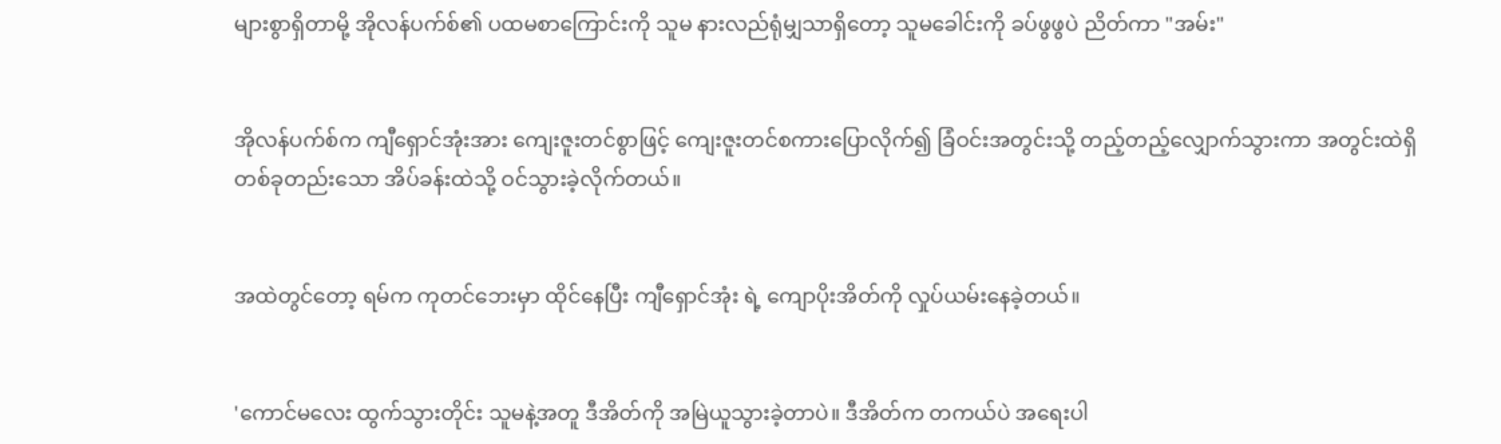များစွာရှိတာမို့ အိုလန်ပက်စ်၏ ပထမစာကြောင်းကို သူမ နားလည်ရုံမျှသာရှိတော့ သူမခေါင်းကို ခပ်ဖွဖွပဲ ညိတ်ကာ "အမ်း"


အိုလန်ပက်စ်က ကျီရှောင်အုံးအား ကျေးဇူးတင်စွာဖြင့် ကျေးဇူးတင်စကားပြောလိုက်၍ ခြံဝင်းအတွင်းသို့ တည့်တည့်လျှောက်သွားကာ အတွင်းထဲရှိ တစ်ခုတည်းသော အိပ်ခန်းထဲသို့ ဝင်သွားခဲ့လိုက်တယ်။


အထဲတွင်တော့ ရမ်က ကုတင်ဘေးမှာ ထိုင်နေပြီး ကျီရှောင်အုံး ရဲ့ ကျောပိုးအိတ်ကို လှုပ်ယမ်းနေခဲ့တယ်။


'ကောင်မလေး ထွက်သွားတိုင်း သူမနဲ့အတူ ဒီအိတ်ကို အမြဲယူသွားခဲ့တာပဲ။ ဒီအိတ်က တကယ်ပဲ အရေးပါ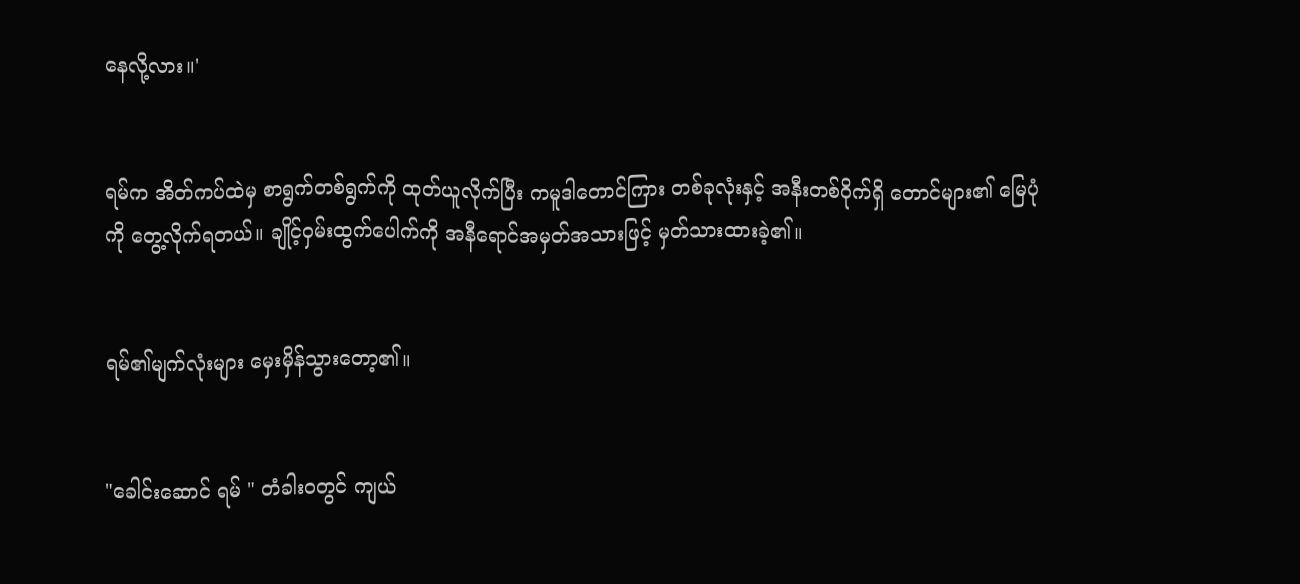နေလို့လား။'


ရမ်က အိတ်ကပ်ထဲမှ စာရွက်တစ်ရွက်ကို ထုတ်ယူလိုက်ပြီး ကမူဒါတောင်ကြား တစ်ခုလုံးနှင့် အနီးတစ်ဝိုက်ရှိ တောင်များ၏ မြေပုံကို တွေ့လိုက်ရတယ်။ ချိုင့်ဝှမ်းထွက်ပေါက်ကို အနီရောင်အမှတ်အသားဖြင့် မှတ်သားထားခဲ့၏။


ရမ်၏မျက်လုံးများ မှေးမှိန်သွားတော့၏။


"ခေါင်းဆောင် ရမ် " တံခါးဝတွင် ကျယ်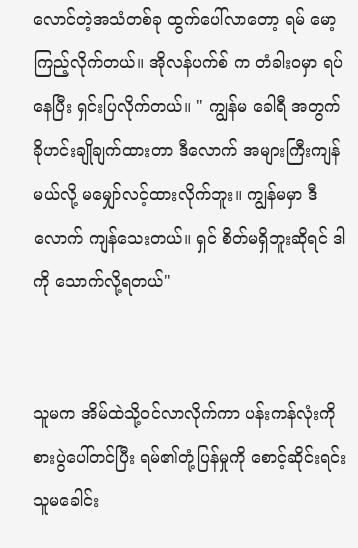လောင်တဲ့အသံတစ်ခု ထွက်ပေါ်လာတော့ ရမ် မော့ကြည့်လိုက်တယ်။ အိုလန်ပက်စ် က တံခါးဝမှာ ရပ်နေပြီး ရှင်းပြလိုက်တယ်။ " ကျွန်မ ခေါရီ အတွက် ခိုဟင်းချိုချက်ထားတာ ဒီလောက် အများကြီးကျန်မယ်လို့ မမျှော်လင့်ထားလိုက်ဘူး။ ကျွန်မမှာ ဒီလောက် ကျန်သေးတယ်။ ရှင် စိတ်မရှိဘူးဆိုရင် ဒါကို သောက်လို့ရတယ်"


သူမက အိမ်ထဲသို့ဝင်လာလိုက်ကာ ပန်းကန်လုံးကို စားပွဲပေါ်တင်ပြီး ရမ်၏တုံ့ပြန်မှုကို စောင့်ဆိုင်းရင်း သူမခေါင်း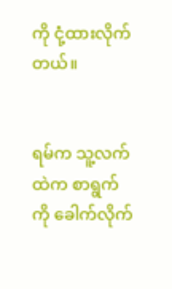ကို ငုံ့ထားလိုက်တယ်။


ရမ်က သူ့လက်ထဲက စာရွက်ကို ခေါက်လိုက်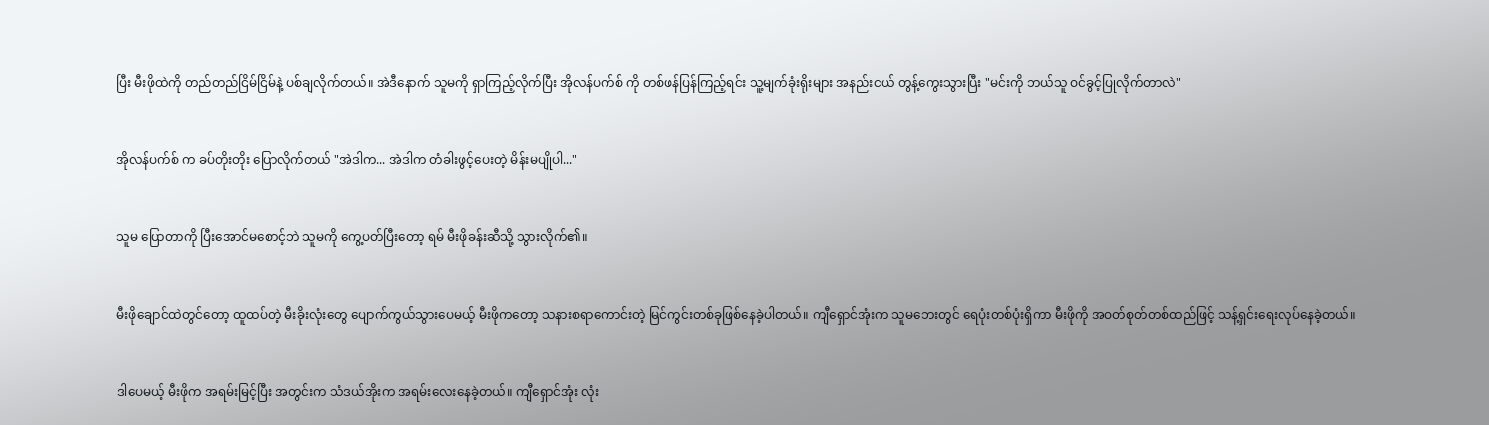ပြီး မီးဖိုထဲကို တည်တည်ငြိမ်ငြိမ်နဲ့ ပစ်ချလိုက်တယ်။ အဲဒီနောက် သူမကို ရှာကြည့်လိုက်ပြီး အိုလန်ပက်စ် ကို တစ်ဖန်ပြန်ကြည့်ရင်း သူ့မျက်ခုံးရိုးများ အနည်းငယ် တွန့်ကွေးသွားပြီး "မင်းကို ဘယ်သူ ဝင်ခွင့်ပြုလိုက်တာလဲ"


အိုလန်ပက်စ် က ခပ်တိုးတိုး ပြောလိုက်တယ် "အဲဒါက... အဲဒါက တံခါးဖွင့်ပေးတဲ့ မိန်းမပျိုပါ..."


သူမ ပြောတာကို ပြီးအောင်မစောင့်ဘဲ သူမကို ကွေ့ပတ်ပြီးတော့ ရမ် မီးဖိုခန်းဆီသို့ သွားလိုက်၏။


မီးဖိုချောင်ထဲတွင်တော့ ထူထပ်တဲ့ မီးခိုးလုံးတွေ ပျောက်ကွယ်သွားပေမယ့် မီးဖိုကတော့ သနားစရာကောင်းတဲ့ မြင်ကွင်းတစ်ခုဖြစ်နေခဲ့ပါတယ်။ ကျီရှောင်အုံးက သူမဘေးတွင် ရေပုံးတစ်ပုံးရှိကာ မီးဖိုကို အဝတ်စုတ်တစ်ထည်ဖြင့် သန့်ရှင်းရေးလုပ်နေခဲ့တယ်။


ဒါပေမယ့် မီးဖိုက အရမ်းမြင့်ပြီး အတွင်းက သံဒယ်အိုးက အရမ်းလေးနေခဲ့တယ်။ ကျီရှောင်အုံး လုံး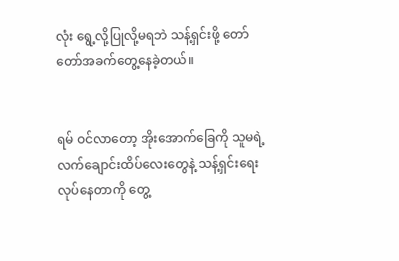လုံး ရွေ့လို့ပြုလို့မရဘဲ သန့်ရှင်းဖို့ တော်တော်အခက်တွေ့နေခဲ့တယ်။


ရမ် ဝင်လာတော့ အိုးအောက်ခြေကို သူမရဲ့လက်ချောင်းထိပ်လေးတွေနဲ့ သန့်ရှင်းရေးလုပ်နေတာကို တွေ့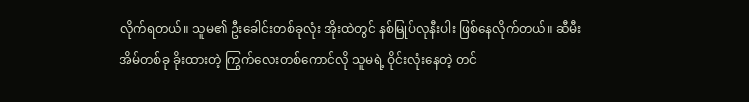လိုက်ရတယ်။ သူမ၏ ဦးခေါင်းတစ်ခုလုံး အိုးထဲတွင် နစ်မြုပ်လုနီးပါး ဖြစ်နေလိုက်တယ်။ ဆီမီးအိမ်တစ်ခု ခိုးထားတဲ့ ကြွက်လေးတစ်ကောင်လို သူမရဲ့ ဝိုင်းလုံးနေတဲ့ တင်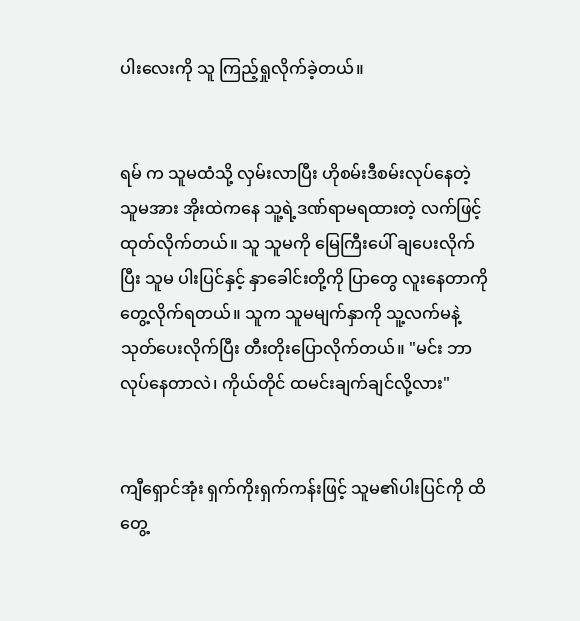ပါးလေးကို သူ ကြည့်ရှုလိုက်ခဲ့တယ်။


ရမ် က သူမထံသို့ လှမ်းလာပြီး ဟိုစမ်းဒီစမ်းလုပ်နေတဲ့ သူမအား အိုးထဲကနေ သူ့ရဲ့ဒဏ်ရာမရထားတဲ့ လက်ဖြင့် ထုတ်လိုက်တယ်။ သူ သူမကို မြေကြီးပေါ် ချပေးလိုက်ပြီး သူမ ပါးပြင်နှင့် နှာခေါင်းတို့ကို ပြာတွေ လူးနေတာကို တွေ့လိုက်ရတယ်။ သူက သူမမျက်နှာကို သူ့လက်မနဲ့ သုတ်ပေးလိုက်ပြီး တီးတိုးပြောလိုက်တယ်။ "မင်း ဘာလုပ်နေတာလဲ၊ ကိုယ်တိုင် ထမင်းချက်ချင်လို့လား"


ကျီရှောင်အုံး ရှက်ကိုးရှက်ကန်းဖြင့် သူမ၏ပါးပြင်ကို ထိတွေ့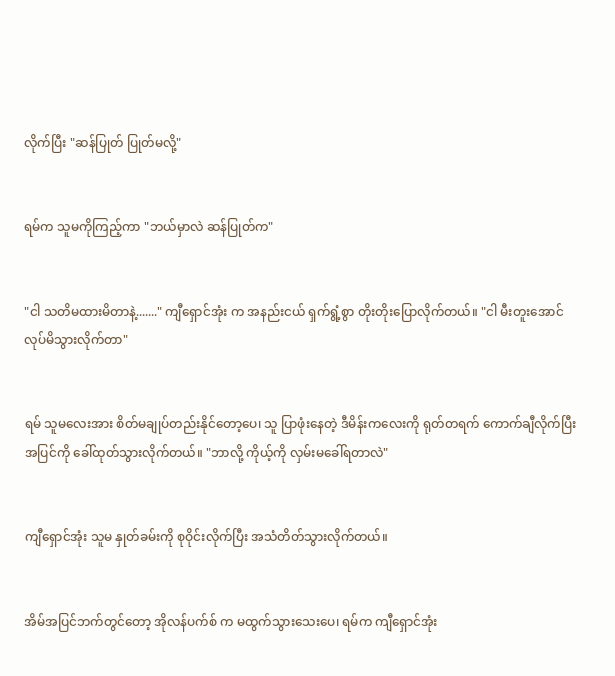လိုက်ပြီး "ဆန်ပြုတ် ပြုတ်မလို့"


ရမ်က သူမကိုကြည့်ကာ "ဘယ်မှာလဲ ဆန်ပြုတ်က"


"ငါ သတိမထားမိတာနဲ့......." ကျီရှောင်အုံး က အနည်းငယ် ရှက်ရွံ့စွာ တိုးတိုးပြောလိုက်တယ်။ "ငါ မီးတူးအောင် လုပ်မိသွားလိုက်တာ"


ရမ် သူမလေးအား စိတ်မချုပ်တည်းနိုင်တော့ပေ၊ သူ ပြာဖုံးနေတဲ့ ဒီမိန်းကလေးကို ရုတ်တရက် ကောက်ချီလိုက်ပြီး အပြင်ကို ခေါ်ထုတ်သွားလိုက်တယ်။ "ဘာလို့ ကိုယ့်ကို လှမ်းမခေါ်ရတာလဲ"


ကျီရှောင်အုံး သူမ နှုတ်ခမ်းကို စုဝိုင်းလိုက်ပြီး အသံတိတ်သွားလိုက်တယ်။


အိမ်အပြင်ဘက်တွင်တော့ အိုလန်ပက်စ် က မထွက်သွားသေးပေ၊ ရမ်က ကျီရှောင်အုံး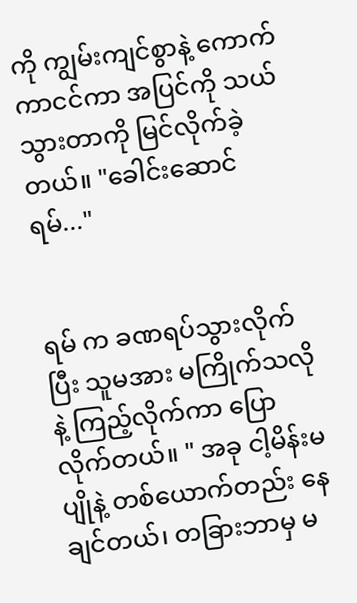ကို ကျွမ်းကျင်စွာနဲ့ ကောက်ကာငင်ကာ အပြင်ကို သယ်သွားတာကို မြင်လိုက်ခဲ့တယ်။ "ခေါင်းဆောင် ရမ်..."


ရမ် က ခဏရပ်သွားလိုက်ပြီး သူမအား မကြိုက်သလိုနဲ့ ကြည့်လိုက်ကာ ပြောလိုက်တယ်။ " အခု ငါ့မိန်းမပျိုနဲ့ တစ်ယောက်တည်း နေချင်တယ်၊ တခြားဘာမှ မ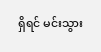ရှိရင် မင်းသွား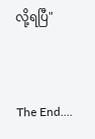လို့ရပြီ"


The End....